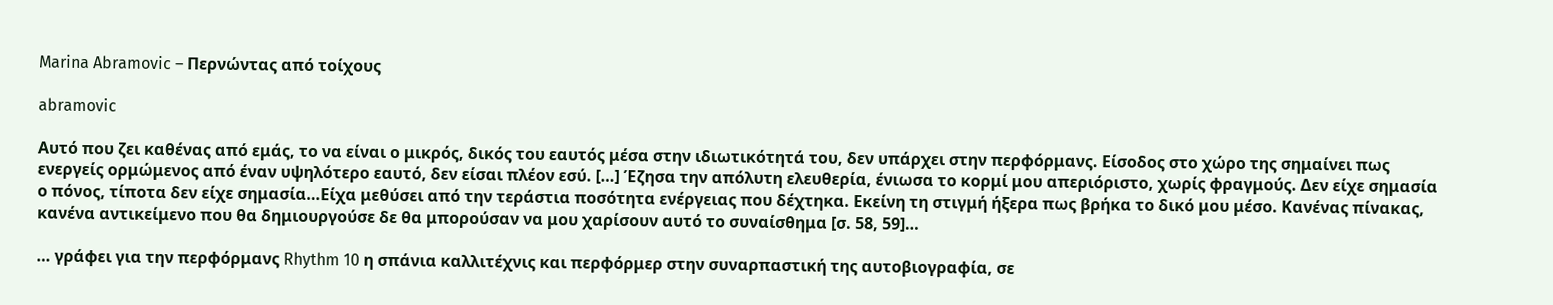Marina Abramovic – Περνώντας από τοίχους

abramovic

Αυτό που ζει καθένας από εμάς, το να είναι ο μικρός, δικός του εαυτός μέσα στην ιδιωτικότητά του, δεν υπάρχει στην περφόρμανς. Είσοδος στο χώρο της σημαίνει πως ενεργείς ορμώμενος από έναν υψηλότερο εαυτό, δεν είσαι πλέον εσύ. […] Έζησα την απόλυτη ελευθερία, ένιωσα το κορμί μου απεριόριστο, χωρίς φραγμούς. Δεν είχε σημασία ο πόνος, τίποτα δεν είχε σημασία…Είχα μεθύσει από την τεράστια ποσότητα ενέργειας που δέχτηκα. Εκείνη τη στιγμή ήξερα πως βρήκα το δικό μου μέσο. Κανένας πίνακας, κανένα αντικείμενο που θα δημιουργούσε δε θα μπορούσαν να μου χαρίσουν αυτό το συναίσθημα [σ. 58, 59]…

… γράφει για την περφόρμανς Rhythm 10 η σπάνια καλλιτέχνις και περφόρμερ στην συναρπαστική της αυτοβιογραφία, σε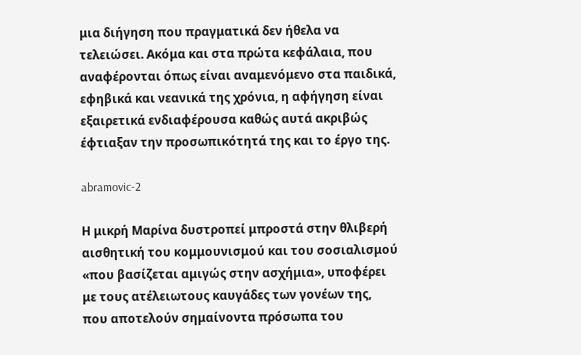μια διήγηση που πραγματικά δεν ήθελα να τελειώσει. Ακόμα και στα πρώτα κεφάλαια, που αναφέρονται όπως είναι αναμενόμενο στα παιδικά, εφηβικά και νεανικά της χρόνια, η αφήγηση είναι εξαιρετικά ενδιαφέρουσα καθώς αυτά ακριβώς έφτιαξαν την προσωπικότητά της και το έργο της.

abramovic-2

Η μικρή Μαρίνα δυστροπεί μπροστά στην θλιβερή αισθητική του κομμουνισμού και του σοσιαλισμού «που βασίζεται αμιγώς στην ασχήμια», υποφέρει με τους ατέλειωτους καυγάδες των γονέων της, που αποτελούν σημαίνοντα πρόσωπα του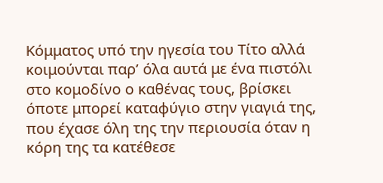Κόμματος υπό την ηγεσία του Τίτο αλλά κοιμούνται παρ’ όλα αυτά με ένα πιστόλι στο κομοδίνο ο καθένας τους, βρίσκει όποτε μπορεί καταφύγιο στην γιαγιά της, που έχασε όλη της την περιουσία όταν η κόρη της τα κατέθεσε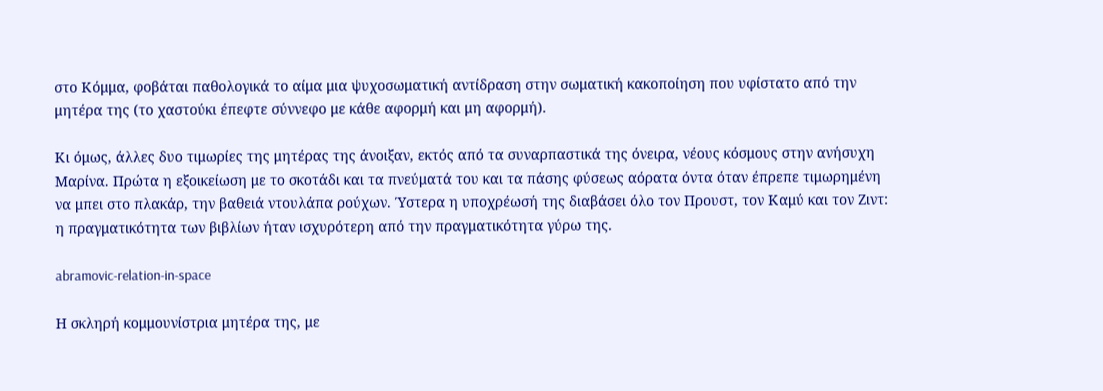στο Κόμμα, φοβάται παθολογικά το αίμα μια ψυχοσωματική αντίδραση στην σωματική κακοποίηση που υφίστατο από την μητέρα της (το χαστούκι έπεφτε σύννεφο με κάθε αφορμή και μη αφορμή).

Κι όμως, άλλες δυο τιμωρίες της μητέρας της άνοιξαν, εκτός από τα συναρπαστικά της όνειρα, νέους κόσμους στην ανήσυχη Μαρίνα. Πρώτα η εξοικείωση με το σκοτάδι και τα πνεύματά του και τα πάσης φύσεως αόρατα όντα όταν έπρεπε τιμωρημένη να μπει στο πλακάρ, την βαθειά ντουλάπα ρούχων. Ύστερα η υποχρέωσή της διαβάσει όλο τον Προυστ, τον Καμύ και τον Ζιντ: η πραγματικότητα των βιβλίων ήταν ισχυρότερη από την πραγματικότητα γύρω της.

abramovic-relation-in-space

Η σκληρή κομμουνίστρια μητέρα της, με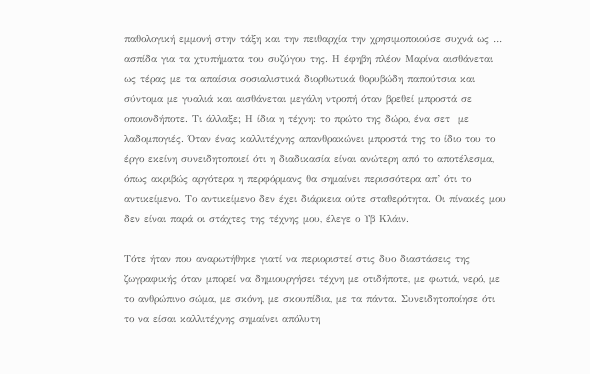παθολογική εμμονή στην τάξη και την πειθαρχία την χρησιμοποιούσε συχνά ως … ασπίδα για τα χτυπήματα του συζύγου της. Η έφηβη πλέον Μαρίνα αισθάνεται ως τέρας με τα απαίσια σοσιαλιστικά διορθωτικά θορυβώδη παπούτσια και σύντομα με γυαλιά και αισθάνεται μεγάλη ντροπή όταν βρεθεί μπροστά σε οποιονδήποτε. Τι άλλαξε; Η ίδια η τέχνη: το πρώτο της δώρο, ένα σετ  με λαδομπογιές. Όταν ένας καλλιτέχνης απανθρακώνει μπροστά της το ίδιο του το έργο εκείνη συνειδητοποιεί ότι η διαδικασία είναι ανώτερη από το αποτέλεσμα, όπως ακριβώς αργότερα η περφόρμανς θα σημαίνει περισσότερα απ’ ότι το αντικείμενο. Το αντικείμενο δεν έχει διάρκεια ούτε σταθερότητα. Οι πίνακές μου δεν είναι παρά οι στάχτες της τέχνης μου, έλεγε ο Υβ Κλάιν.

Τότε ήταν που αναρωτήθηκε γιατί να περιοριστεί στις δυο διαστάσεις της ζωγραφικής όταν μπορεί να δημιουργήσει τέχνη με οτιδήποτε, με φωτιά, νερό, με το ανθρώπινο σώμα, με σκόνη, με σκουπίδια, με τα πάντα. Συνειδητοποίησε ότι το να είσαι καλλιτέχνης σημαίνει απόλυτη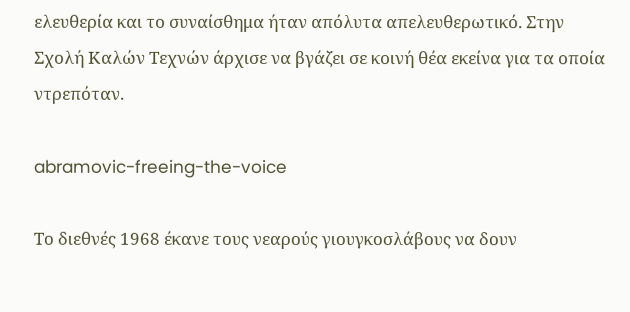ελευθερία και το συναίσθημα ήταν απόλυτα απελευθερωτικό. Στην Σχολή Καλών Τεχνών άρχισε να βγάζει σε κοινή θέα εκείνα για τα οποία ντρεπόταν.

abramovic-freeing-the-voice

Το διεθνές 1968 έκανε τους νεαρούς γιουγκοσλάβους να δουν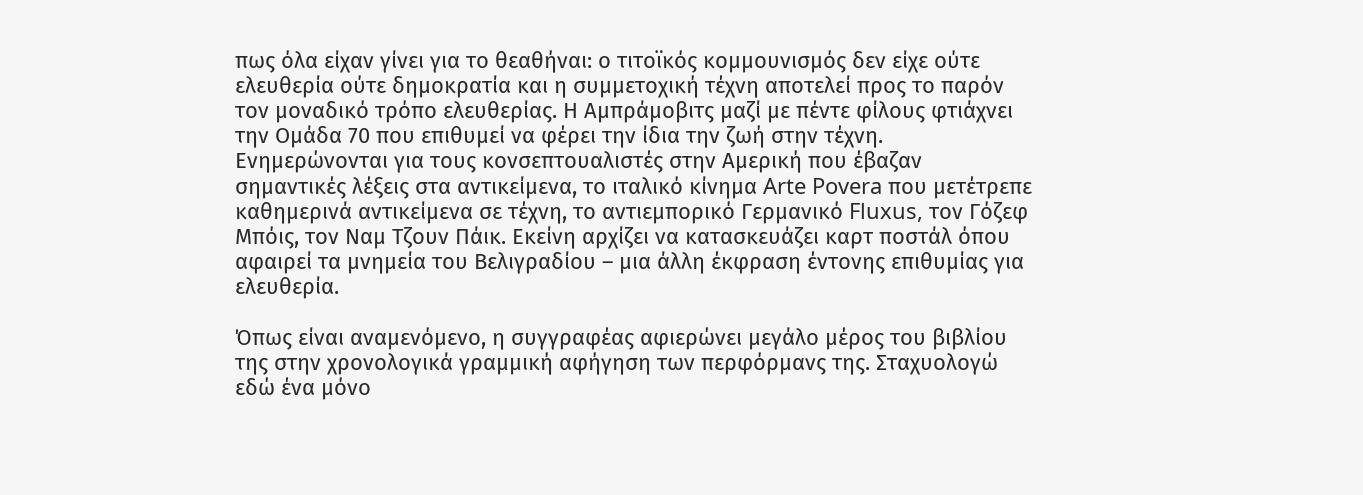πως όλα είχαν γίνει για το θεαθήναι: ο τιτοϊκός κομμουνισμός δεν είχε ούτε ελευθερία ούτε δημοκρατία και η συμμετοχική τέχνη αποτελεί προς το παρόν τον μοναδικό τρόπο ελευθερίας. Η Αμπράμοβιτς μαζί με πέντε φίλους φτιάχνει την Ομάδα 70 που επιθυμεί να φέρει την ίδια την ζωή στην τέχνη. Ενημερώνονται για τους κονσεπτουαλιστές στην Αμερική που έβαζαν σημαντικές λέξεις στα αντικείμενα, το ιταλικό κίνημα Arte Povera που μετέτρεπε καθημερινά αντικείμενα σε τέχνη, το αντιεμπορικό Γερμανικό Fluxus, τον Γόζεφ Μπόις, τον Ναμ Τζουν Πάικ. Εκείνη αρχίζει να κατασκευάζει καρτ ποστάλ όπου αφαιρεί τα μνημεία του Βελιγραδίου – μια άλλη έκφραση έντονης επιθυμίας για ελευθερία.

Όπως είναι αναμενόμενο, η συγγραφέας αφιερώνει μεγάλο μέρος του βιβλίου της στην χρονολογικά γραμμική αφήγηση των περφόρμανς της. Σταχυολογώ εδώ ένα μόνο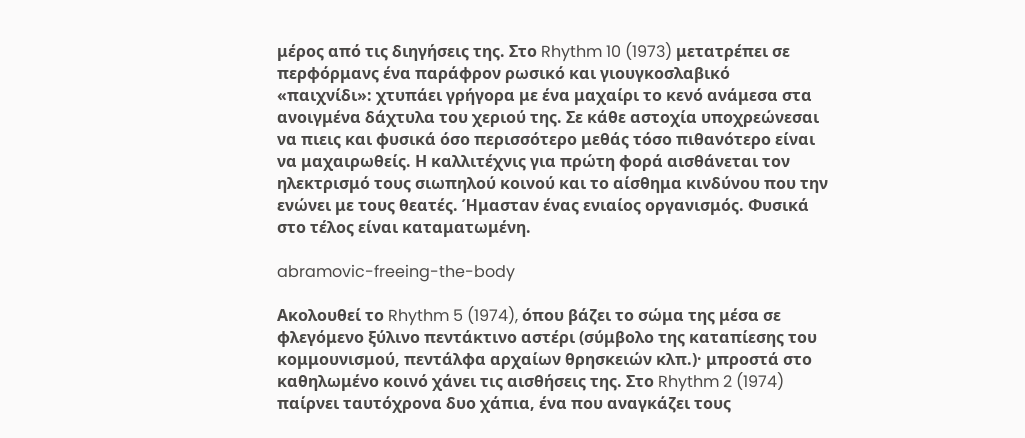μέρος από τις διηγήσεις της. Στο Rhythm 10 (1973) μετατρέπει σε περφόρμανς ένα παράφρον ρωσικό και γιουγκοσλαβικό «παιχνίδι»: χτυπάει γρήγορα με ένα μαχαίρι το κενό ανάμεσα στα ανοιγμένα δάχτυλα του χεριού της. Σε κάθε αστοχία υποχρεώνεσαι να πιεις και φυσικά όσο περισσότερο μεθάς τόσο πιθανότερο είναι να μαχαιρωθείς. Η καλλιτέχνις για πρώτη φορά αισθάνεται τον ηλεκτρισμό τους σιωπηλού κοινού και το αίσθημα κινδύνου που την ενώνει με τους θεατές. Ήμασταν ένας ενιαίος οργανισμός. Φυσικά στο τέλος είναι καταματωμένη.

abramovic-freeing-the-body

Ακολουθεί το Rhythm 5 (1974), όπου βάζει το σώμα της μέσα σε φλεγόμενο ξύλινο πεντάκτινο αστέρι (σύμβολο της καταπίεσης του κομμουνισμού, πεντάλφα αρχαίων θρησκειών κλπ.)· μπροστά στο καθηλωμένο κοινό χάνει τις αισθήσεις της. Στο Rhythm 2 (1974) παίρνει ταυτόχρονα δυο χάπια, ένα που αναγκάζει τους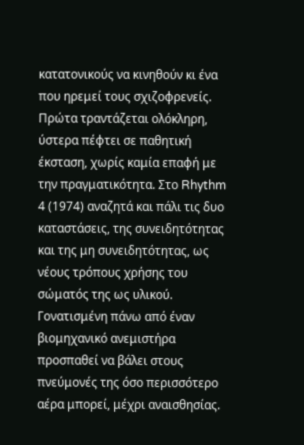κατατονικούς να κινηθούν κι ένα που ηρεμεί τους σχιζοφρενείς. Πρώτα τραντάζεται ολόκληρη, ύστερα πέφτει σε παθητική έκσταση, χωρίς καμία επαφή με την πραγματικότητα. Στο Rhythm 4 (1974) αναζητά και πάλι τις δυο καταστάσεις, της συνειδητότητας και της μη συνειδητότητας, ως νέους τρόπους χρήσης του σώματός της ως υλικού. Γονατισμένη πάνω από έναν βιομηχανικό ανεμιστήρα προσπαθεί να βάλει στους πνεύμονές της όσο περισσότερο αέρα μπορεί, μέχρι αναισθησίας.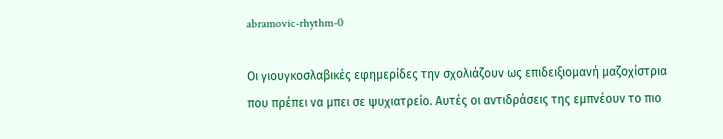abramovic-rhythm-0

Οι γιουγκοσλαβικές εφημερίδες την σχολιάζουν ως επιδειξιομανή μαζοχίστρια που πρέπει να μπει σε ψυχιατρείο. Αυτές οι αντιδράσεις της εμπνέουν το πιο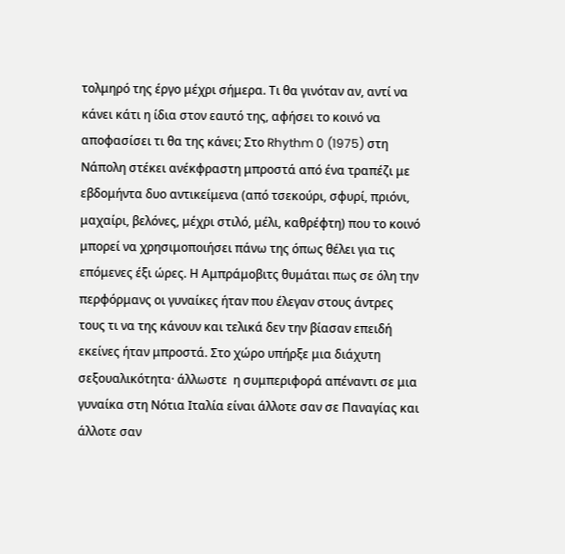τολμηρό της έργο μέχρι σήμερα. Τι θα γινόταν αν, αντί να κάνει κάτι η ίδια στον εαυτό της, αφήσει το κοινό να αποφασίσει τι θα της κάνει; Στο Rhythm 0 (1975) στη Νάπολη στέκει ανέκφραστη μπροστά από ένα τραπέζι με εβδομήντα δυο αντικείμενα (από τσεκούρι, σφυρί, πριόνι, μαχαίρι, βελόνες, μέχρι στιλό, μέλι, καθρέφτη) που το κοινό μπορεί να χρησιμοποιήσει πάνω της όπως θέλει για τις επόμενες έξι ώρες. Η Αμπράμοβιτς θυμάται πως σε όλη την περφόρμανς οι γυναίκες ήταν που έλεγαν στους άντρες τους τι να της κάνουν και τελικά δεν την βίασαν επειδή εκείνες ήταν μπροστά. Στο χώρο υπήρξε μια διάχυτη σεξουαλικότητα· άλλωστε  η συμπεριφορά απέναντι σε μια γυναίκα στη Νότια Ιταλία είναι άλλοτε σαν σε Παναγίας και άλλοτε σαν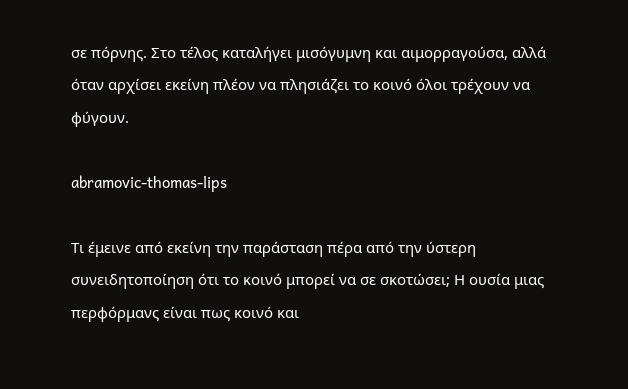σε πόρνης. Στο τέλος καταλήγει μισόγυμνη και αιμορραγούσα, αλλά όταν αρχίσει εκείνη πλέον να πλησιάζει το κοινό όλοι τρέχουν να φύγουν.

abramovic-thomas-lips

Τι έμεινε από εκείνη την παράσταση πέρα από την ύστερη συνειδητοποίηση ότι το κοινό μπορεί να σε σκοτώσει; Η ουσία μιας περφόρμανς είναι πως κοινό και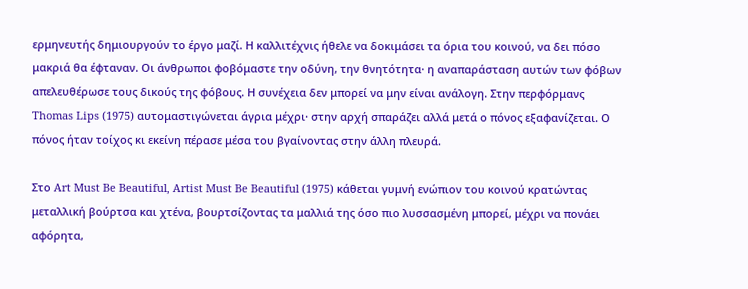ερμηνευτής δημιουργούν το έργο μαζί. Η καλλιτέχνις ήθελε να δοκιμάσει τα όρια του κοινού, να δει πόσο μακριά θα έφταναν. Οι άνθρωποι φοβόμαστε την οδύνη, την θνητότητα· η αναπαράσταση αυτών των φόβων απελευθέρωσε τους δικούς της φόβους. Η συνέχεια δεν μπορεί να μην είναι ανάλογη. Στην περφόρμανς Thomas Lips (1975) αυτομαστιγώνεται άγρια μέχρι· στην αρχή σπαράζει αλλά μετά ο πόνος εξαφανίζεται. Ο πόνος ήταν τοίχος κι εκείνη πέρασε μέσα του βγαίνοντας στην άλλη πλευρά.

Στο Art Must Be Beautiful, Artist Must Be Beautiful (1975) κάθεται γυμνή ενώπιον του κοινού κρατώντας μεταλλική βούρτσα και χτένα, βουρτσίζοντας τα μαλλιά της όσο πιο λυσσασμένη μπορεί, μέχρι να πονάει αφόρητα,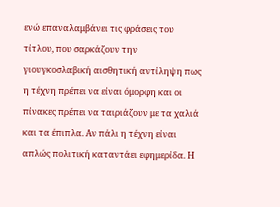ενώ επαναλαμβάνει τις φράσεις του τίτλου, που σαρκάζουν την γιουγκοσλαβική αισθητική αντίληψη πως η τέχνη πρέπει να είναι όμορφη και οι πίνακες πρέπει να ταιριάζουν με τα χαλιά και τα έπιπλα. Αν πάλι η τέχνη είναι απλώς πολιτική καταντάει εφημερίδα. Η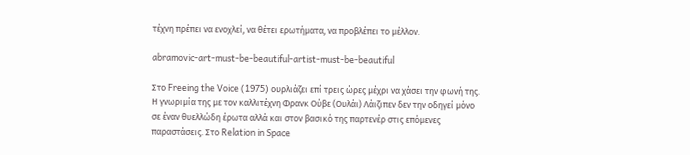τέχνη πρέπει να ενοχλεί, να θέτει ερωτήματα, να προβλέπει το μέλλον.

abramovic-art-must-be-beautiful-artist-must-be-beautiful

Στο Freeing the Voice (1975) ουρλιάζει επί τρεις ώρες μέχρι να χάσει την φωνή της. Η γνωριμία της με τον καλλιτέχνη Φρανκ Ούβε (Ουλάι) Λάιζιπεν δεν την οδηγεί μόνο σε έναν θυελλώδη έρωτα αλλά και στον βασικό της παρτενέρ στις επόμενες παραστάσεις. Στο Relation in Space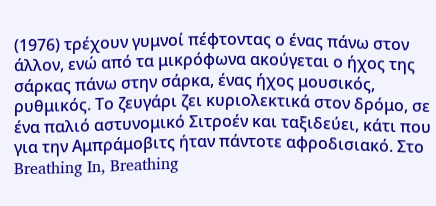(1976) τρέχουν γυμνοί πέφτοντας ο ένας πάνω στον άλλον, ενώ από τα μικρόφωνα ακούγεται ο ήχος της σάρκας πάνω στην σάρκα, ένας ήχος μουσικός, ρυθμικός. Το ζευγάρι ζει κυριολεκτικά στον δρόμο, σε ένα παλιό αστυνομικό Σιτροέν και ταξιδεύει, κάτι που για την Αμπράμοβιτς ήταν πάντοτε αφροδισιακό. Στο Breathing In, Breathing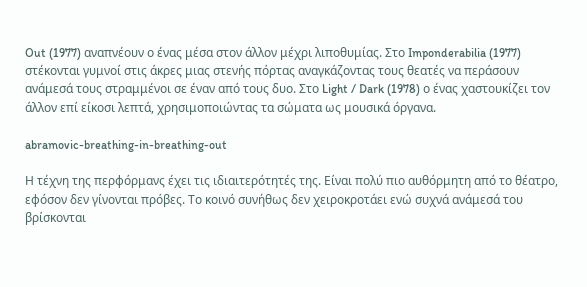Out (1977) αναπνέουν ο ένας μέσα στον άλλον μέχρι λιποθυμίας. Στο Imponderabilia (1977) στέκονται γυμνοί στις άκρες μιας στενής πόρτας αναγκάζοντας τους θεατές να περάσουν ανάμεσά τους στραμμένοι σε έναν από τους δυο. Στο Light / Dark (1978) ο ένας χαστουκίζει τον άλλον επί είκοσι λεπτά, χρησιμοποιώντας τα σώματα ως μουσικά όργανα.

abramovic-breathing-in-breathing-out

Η τέχνη της περφόρμανς έχει τις ιδιαιτερότητές της. Είναι πολύ πιο αυθόρμητη από το θέατρο, εφόσον δεν γίνονται πρόβες. Το κοινό συνήθως δεν χειροκροτάει ενώ συχνά ανάμεσά του βρίσκονται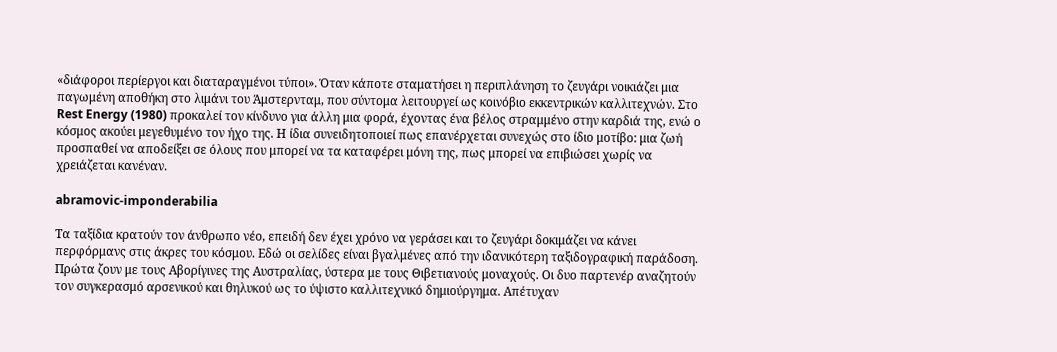«διάφοροι περίεργοι και διαταραγμένοι τύποι». Όταν κάποτε σταματήσει η περιπλάνηση το ζευγάρι νοικιάζει μια παγωμένη αποθήκη στο λιμάνι του Άμστερνταμ, που σύντομα λειτουργεί ως κοινόβιο εκκεντρικών καλλιτεχνών. Στο Rest Energy (1980) προκαλεί τον κίνδυνο για άλλη μια φορά, έχοντας ένα βέλος στραμμένο στην καρδιά της, ενώ ο κόσμος ακούει μεγεθυμένο τον ήχο της. Η ίδια συνειδητοποιεί πως επανέρχεται συνεχώς στο ίδιο μοτίβο: μια ζωή προσπαθεί να αποδείξει σε όλους που μπορεί να τα καταφέρει μόνη της, πως μπορεί να επιβιώσει χωρίς να χρειάζεται κανέναν.

abramovic-imponderabilia

Τα ταξίδια κρατούν τον άνθρωπο νέο, επειδή δεν έχει χρόνο να γεράσει και το ζευγάρι δοκιμάζει να κάνει περφόρμανς στις άκρες του κόσμου. Εδώ οι σελίδες είναι βγαλμένες από την ιδανικότερη ταξιδογραφική παράδοση. Πρώτα ζουν με τους Αβορίγινες της Αυστραλίας, ύστερα με τους Θιβετιανούς μοναχούς. Οι δυο παρτενέρ αναζητούν τον συγκερασμό αρσενικού και θηλυκού ως το ύψιστο καλλιτεχνικό δημιούργημα. Απέτυχαν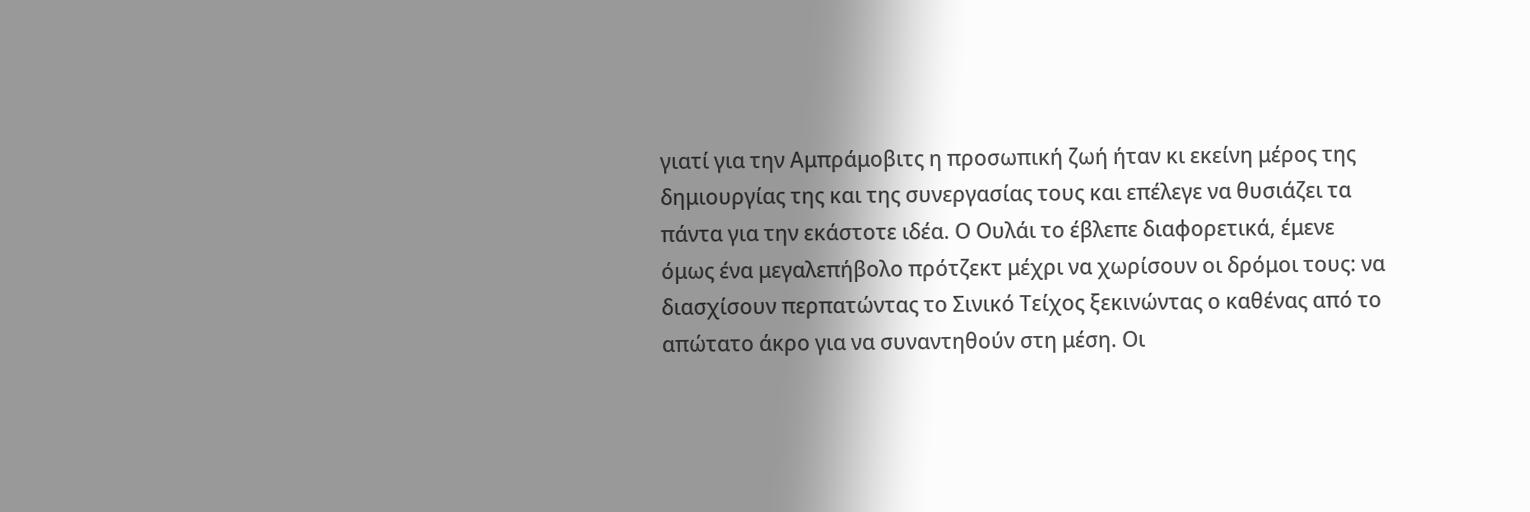γιατί για την Αμπράμοβιτς η προσωπική ζωή ήταν κι εκείνη μέρος της δημιουργίας της και της συνεργασίας τους και επέλεγε να θυσιάζει τα πάντα για την εκάστοτε ιδέα. Ο Ουλάι το έβλεπε διαφορετικά, έμενε όμως ένα μεγαλεπήβολο πρότζεκτ μέχρι να χωρίσουν οι δρόμοι τους: να διασχίσουν περπατώντας το Σινικό Τείχος ξεκινώντας ο καθένας από το απώτατο άκρο για να συναντηθούν στη μέση. Οι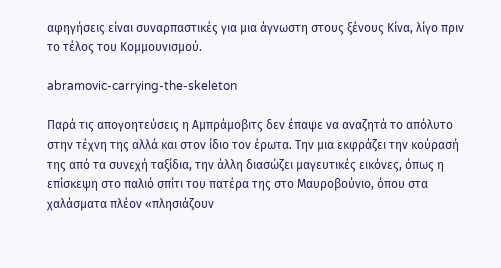αφηγήσεις είναι συναρπαστικές για μια άγνωστη στους ξένους Κίνα, λίγο πριν το τέλος του Κομμουνισμού.

abramovic-carrying-the-skeleton

Παρά τις απογοητεύσεις η Αμπράμοβιτς δεν έπαψε να αναζητά το απόλυτο στην τέχνη της αλλά και στον ίδιο τον έρωτα. Την μια εκφράζει την κούρασή της από τα συνεχή ταξίδια, την άλλη διασώζει μαγευτικές εικόνες, όπως η επίσκεψη στο παλιό σπίτι του πατέρα της στο Μαυροβούνιο, όπου στα χαλάσματα πλέον «πλησιάζουν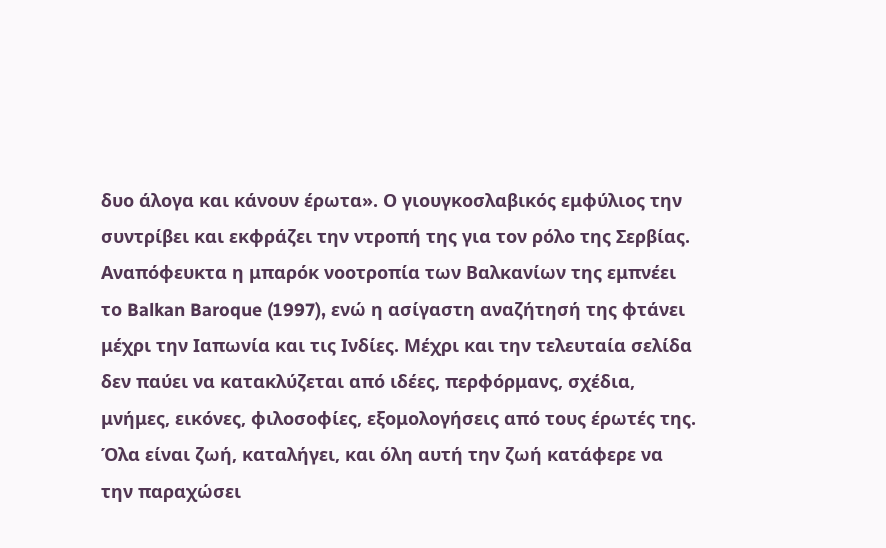δυο άλογα και κάνουν έρωτα». Ο γιουγκοσλαβικός εμφύλιος την συντρίβει και εκφράζει την ντροπή της για τον ρόλο της Σερβίας. Αναπόφευκτα η μπαρόκ νοοτροπία των Βαλκανίων της εμπνέει το Balkan Baroque (1997), ενώ η ασίγαστη αναζήτησή της φτάνει μέχρι την Ιαπωνία και τις Ινδίες. Μέχρι και την τελευταία σελίδα δεν παύει να κατακλύζεται από ιδέες, περφόρμανς, σχέδια, μνήμες, εικόνες, φιλοσοφίες, εξομολογήσεις από τους έρωτές της. Όλα είναι ζωή, καταλήγει, και όλη αυτή την ζωή κατάφερε να την παραχώσει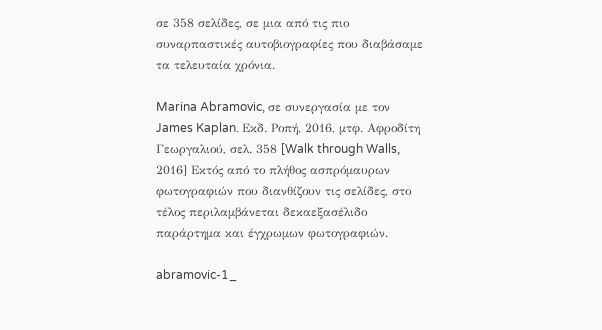σε 358 σελίδες, σε μια από τις πιο συναρπαστικές αυτοβιογραφίες που διαβάσαμε τα τελευταία χρόνια.

Marina Abramovic, σε συνεργασία με τον James Kaplan. Εκδ. Ροπή, 2016, μτφ. Αφροδίτη Γεωργαλιού, σελ. 358 [Walk through Walls, 2016] Εκτός από το πλήθος ασπρόμαυρων φωτογραφιών που διανθίζουν τις σελίδες, στο τέλος περιλαμβάνεται δεκαεξασέλιδο παράρτημα και έγχρωμων φωτογραφιών.

abramovic-1_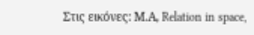Στις εικόνες: Μ.Α, Relation in space,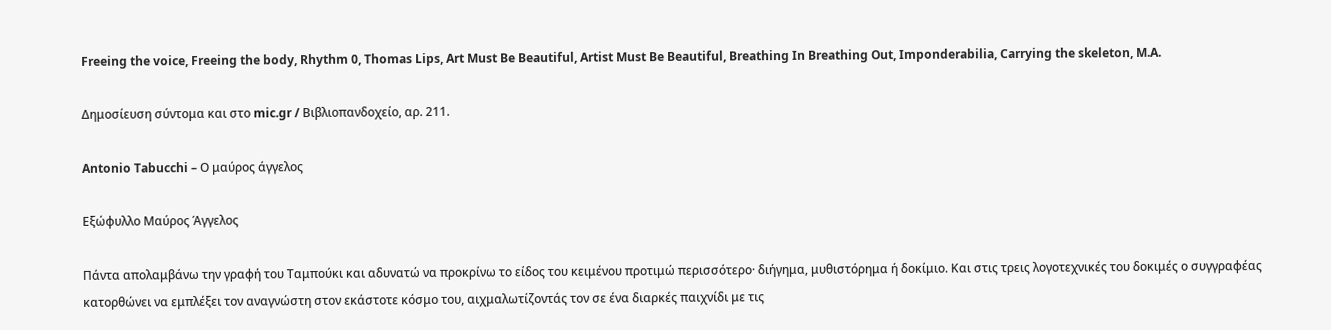Freeing the voice, Freeing the body, Rhythm 0, Thomas Lips, Art Must Be Beautiful, Artist Must Be Beautiful, Breathing In Breathing Out, Imponderabilia, Carrying the skeleton, M.A.

Δημοσίευση σύντομα και στο mic.gr / Βιβλιοπανδοχείο, αρ. 211.

Antonio Tabucchi – Ο μαύρος άγγελος

Εξώφυλλο Μαύρος Άγγελος

Πάντα απολαμβάνω την γραφή του Ταμπούκι και αδυνατώ να προκρίνω το είδος του κειμένου προτιμώ περισσότερο· διήγημα, μυθιστόρημα ή δοκίμιο. Και στις τρεις λογοτεχνικές του δοκιμές ο συγγραφέας κατορθώνει να εμπλέξει τον αναγνώστη στον εκάστοτε κόσμο του, αιχμαλωτίζοντάς τον σε ένα διαρκές παιχνίδι με τις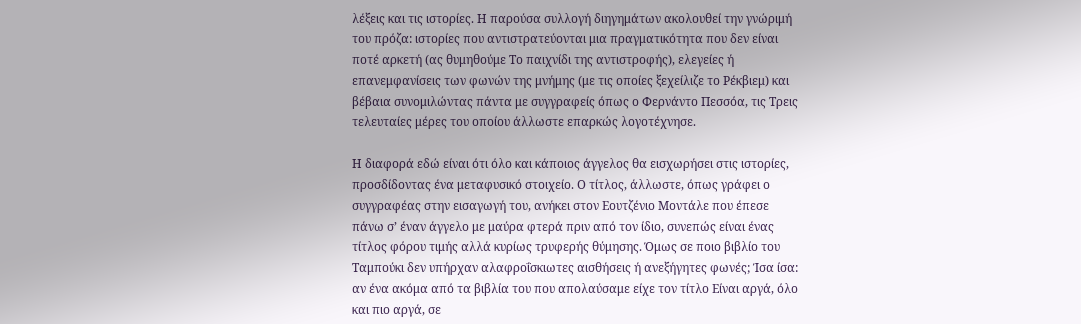λέξεις και τις ιστορίες. Η παρούσα συλλογή διηγημάτων ακολουθεί την γνώριμή του πρόζα: ιστορίες που αντιστρατεύονται μια πραγματικότητα που δεν είναι ποτέ αρκετή (ας θυμηθούμε Το παιχνίδι της αντιστροφής), ελεγείες ή επανεμφανίσεις των φωνών της μνήμης (με τις οποίες ξεχείλιζε το Ρέκβιεμ) και βέβαια συνομιλώντας πάντα με συγγραφείς όπως ο Φερνάντο Πεσσόα, τις Τρεις τελευταίες μέρες του οποίου άλλωστε επαρκώς λογοτέχνησε.

Η διαφορά εδώ είναι ότι όλο και κάποιος άγγελος θα εισχωρήσει στις ιστορίες, προσδίδοντας ένα μεταφυσικό στοιχείο. Ο τίτλος, άλλωστε, όπως γράφει ο συγγραφέας στην εισαγωγή του, ανήκει στον Εουτζένιο Μοντάλε που έπεσε πάνω σ’ έναν άγγελο με μαύρα φτερά πριν από τον ίδιο, συνεπώς είναι ένας τίτλος φόρου τιμής αλλά κυρίως τρυφερής θύμησης. Όμως σε ποιο βιβλίο του Ταμπούκι δεν υπήρχαν αλαφροΐσκιωτες αισθήσεις ή ανεξήγητες φωνές; Ίσα ίσα: αν ένα ακόμα από τα βιβλία του που απολαύσαμε είχε τον τίτλο Είναι αργά, όλο και πιο αργά, σε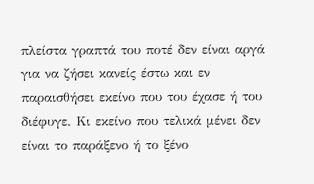πλείστα γραπτά του ποτέ δεν είναι αργά για να ζήσει κανείς έστω και εν παραισθήσει εκείνο που του έχασε ή του διέφυγε. Κι εκείνο που τελικά μένει δεν είναι το παράξενο ή το ξένο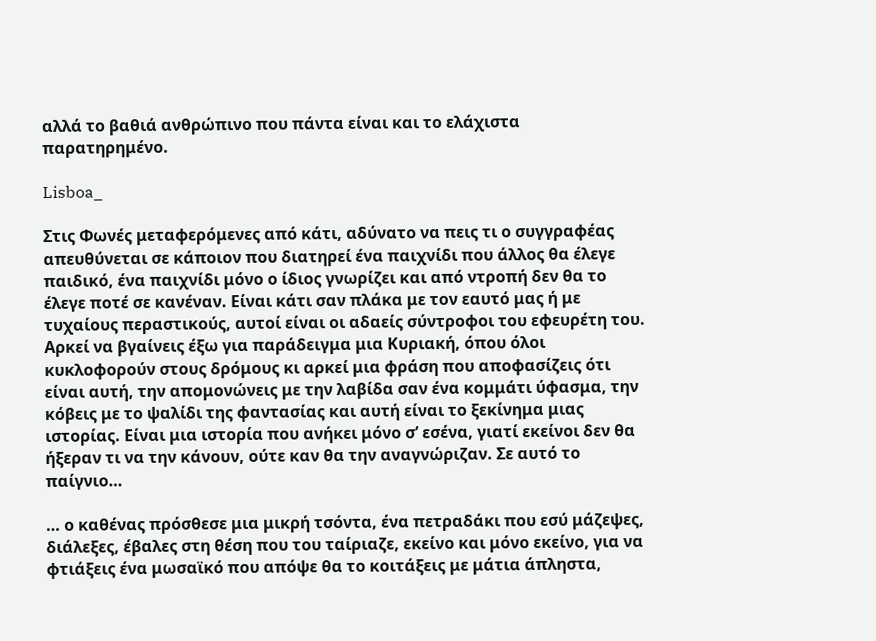αλλά το βαθιά ανθρώπινο που πάντα είναι και το ελάχιστα παρατηρημένο.

Lisboa_

Στις Φωνές μεταφερόμενες από κάτι, αδύνατο να πεις τι ο συγγραφέας απευθύνεται σε κάποιον που διατηρεί ένα παιχνίδι που άλλος θα έλεγε παιδικό, ένα παιχνίδι μόνο ο ίδιος γνωρίζει και από ντροπή δεν θα το έλεγε ποτέ σε κανέναν. Είναι κάτι σαν πλάκα με τον εαυτό μας ή με τυχαίους περαστικούς, αυτοί είναι οι αδαείς σύντροφοι του εφευρέτη του. Αρκεί να βγαίνεις έξω για παράδειγμα μια Κυριακή, όπου όλοι κυκλοφορούν στους δρόμους κι αρκεί μια φράση που αποφασίζεις ότι είναι αυτή, την απομονώνεις με την λαβίδα σαν ένα κομμάτι ύφασμα, την κόβεις με το ψαλίδι της φαντασίας και αυτή είναι το ξεκίνημα μιας ιστορίας. Είναι μια ιστορία που ανήκει μόνο σ’ εσένα, γιατί εκείνοι δεν θα ήξεραν τι να την κάνουν, ούτε καν θα την αναγνώριζαν. Σε αυτό το παίγνιο…

… ο καθένας πρόσθεσε μια μικρή τσόντα, ένα πετραδάκι που εσύ μάζεψες, διάλεξες, έβαλες στη θέση που του ταίριαζε, εκείνο και μόνο εκείνο, για να φτιάξεις ένα μωσαϊκό που απόψε θα το κοιτάξεις με μάτια άπληστα,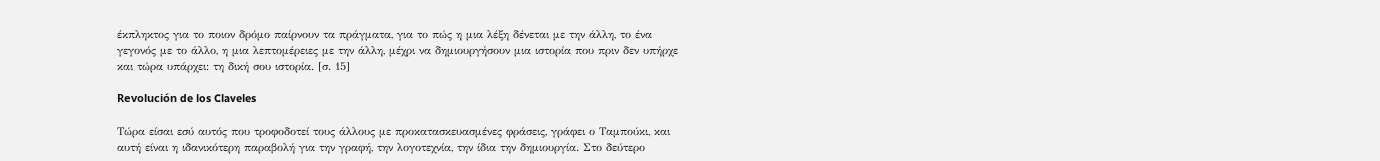έκπληκτος για το ποιον δρόμο παίρνουν τα πράγματα, για το πώς η μια λέξη δένεται με την άλλη, το ένα γεγονός με το άλλο, η μια λεπτομέρειες με την άλλη, μέχρι να δημιουργήσουν μια ιστορία που πριν δεν υπήρχε και τώρα υπάρχει: τη δική σου ιστορία. [σ. 15]

Revolución de los Claveles

Τώρα είσαι εσύ αυτός που τροφοδοτεί τους άλλους με προκατασκευασμένες φράσεις, γράφει ο Ταμπούκι, και αυτή είναι η ιδανικότερη παραβολή για την γραφή, την λογοτεχνία, την ίδια την δημιουργία. Στο δεύτερο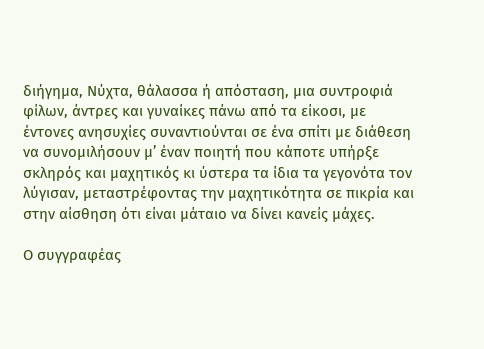διήγημα, Νύχτα, θάλασσα ή απόσταση, μια συντροφιά φίλων, άντρες και γυναίκες πάνω από τα είκοσι, με έντονες ανησυχίες συναντιούνται σε ένα σπίτι με διάθεση να συνομιλήσουν μ’ έναν ποιητή που κάποτε υπήρξε σκληρός και μαχητικός κι ύστερα τα ίδια τα γεγονότα τον λύγισαν, μεταστρέφοντας την μαχητικότητα σε πικρία και στην αίσθηση ότι είναι μάταιο να δίνει κανείς μάχες.

Ο συγγραφέας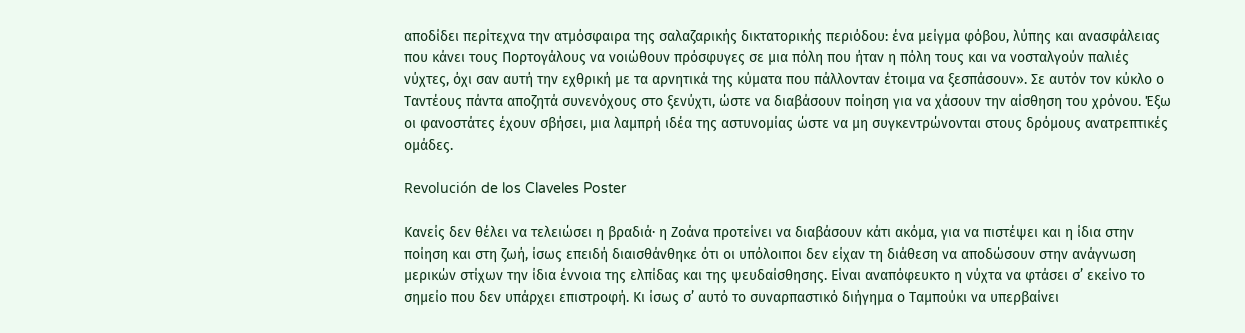αποδίδει περίτεχνα την ατμόσφαιρα της σαλαζαρικής δικτατορικής περιόδου: ένα μείγμα φόβου, λύπης και ανασφάλειας που κάνει τους Πορτογάλους να νοιώθουν πρόσφυγες σε μια πόλη που ήταν η πόλη τους και να νοσταλγούν παλιές νύχτες, όχι σαν αυτή την εχθρική με τα αρνητικά της κύματα που πάλλονταν έτοιμα να ξεσπάσουν». Σε αυτόν τον κύκλο ο Ταντέους πάντα αποζητά συνενόχους στο ξενύχτι, ώστε να διαβάσουν ποίηση για να χάσουν την αίσθηση του χρόνου. Έξω οι φανοστάτες έχουν σβήσει, μια λαμπρή ιδέα της αστυνομίας ώστε να μη συγκεντρώνονται στους δρόμους ανατρεπτικές ομάδες.

Revolución de los Claveles Poster

Κανείς δεν θέλει να τελειώσει η βραδιά· η Ζοάνα προτείνει να διαβάσουν κάτι ακόμα, για να πιστέψει και η ίδια στην ποίηση και στη ζωή, ίσως επειδή διαισθάνθηκε ότι οι υπόλοιποι δεν είχαν τη διάθεση να αποδώσουν στην ανάγνωση μερικών στίχων την ίδια έννοια της ελπίδας και της ψευδαίσθησης. Είναι αναπόφευκτο η νύχτα να φτάσει σ’ εκείνο το σημείο που δεν υπάρχει επιστροφή. Κι ίσως σ’ αυτό το συναρπαστικό διήγημα ο Ταμπούκι να υπερβαίνει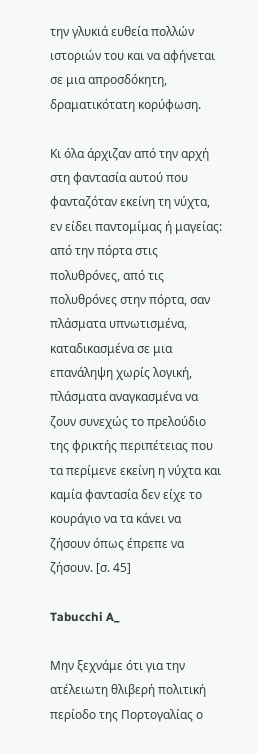την γλυκιά ευθεία πολλών ιστοριών του και να αφήνεται σε μια απροσδόκητη, δραματικότατη κορύφωση.

Κι όλα άρχιζαν από την αρχή στη φαντασία αυτού που φανταζόταν εκείνη τη νύχτα, εν είδει παντομίμας ή μαγείας: από την πόρτα στις πολυθρόνες, από τις πολυθρόνες στην πόρτα, σαν πλάσματα υπνωτισμένα, καταδικασμένα σε μια επανάληψη χωρίς λογική, πλάσματα αναγκασμένα να ζουν συνεχώς το πρελούδιο της φρικτής περιπέτειας που τα περίμενε εκείνη η νύχτα και καμία φαντασία δεν είχε το κουράγιο να τα κάνει να ζήσουν όπως έπρεπε να ζήσουν. [σ. 45]

Tabucchi A_

Μην ξεχνάμε ότι για την ατέλειωτη θλιβερή πολιτική περίοδο της Πορτογαλίας ο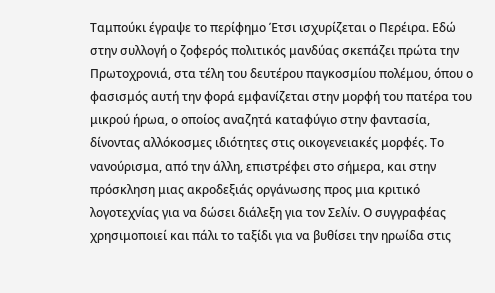Ταμπούκι έγραψε το περίφημο Έτσι ισχυρίζεται ο Περέιρα. Εδώ στην συλλογή ο ζοφερός πολιτικός μανδύας σκεπάζει πρώτα την Πρωτοχρονιά, στα τέλη του δευτέρου παγκοσμίου πολέμου, όπου ο φασισμός αυτή την φορά εμφανίζεται στην μορφή του πατέρα του μικρού ήρωα, ο οποίος αναζητά καταφύγιο στην φαντασία, δίνοντας αλλόκοσμες ιδιότητες στις οικογενειακές μορφές. Το νανούρισμα, από την άλλη, επιστρέφει στο σήμερα, και στην πρόσκληση μιας ακροδεξιάς οργάνωσης προς μια κριτικό λογοτεχνίας για να δώσει διάλεξη για τον Σελίν. Ο συγγραφέας χρησιμοποιεί και πάλι το ταξίδι για να βυθίσει την ηρωίδα στις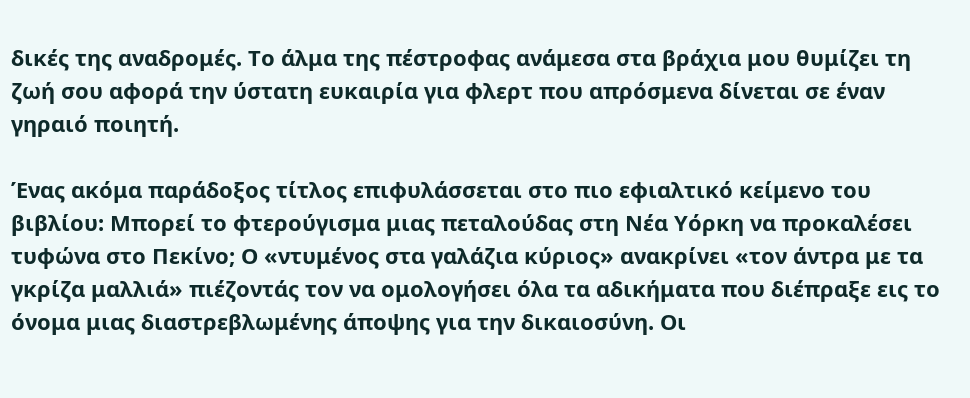δικές της αναδρομές. Το άλμα της πέστροφας ανάμεσα στα βράχια μου θυμίζει τη ζωή σου αφορά την ύστατη ευκαιρία για φλερτ που απρόσμενα δίνεται σε έναν γηραιό ποιητή.

Ένας ακόμα παράδοξος τίτλος επιφυλάσσεται στο πιο εφιαλτικό κείμενο του βιβλίου: Μπορεί το φτερούγισμα μιας πεταλούδας στη Νέα Υόρκη να προκαλέσει τυφώνα στο Πεκίνο; Ο «ντυμένος στα γαλάζια κύριος» ανακρίνει «τον άντρα με τα γκρίζα μαλλιά» πιέζοντάς τον να ομολογήσει όλα τα αδικήματα που διέπραξε εις το όνομα μιας διαστρεβλωμένης άποψης για την δικαιοσύνη. Οι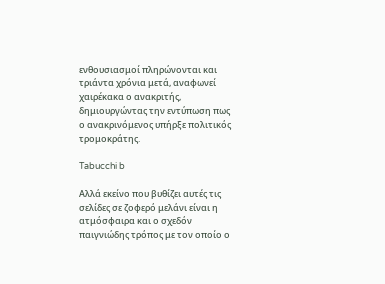ενθουσιασμοί πληρώνονται και τριάντα χρόνια μετά, αναφωνεί χαιρέκακα ο ανακριτής, δημιουργώντας την εντύπωση πως ο ανακρινόμενος υπήρξε πολιτικός τρομοκράτης.

Tabucchi b

Αλλά εκείνο που βυθίζει αυτές τις σελίδες σε ζοφερό μελάνι είναι η ατμόσφαιρα και ο σχεδόν παιγνιώδης τρόπος με τον οποίο ο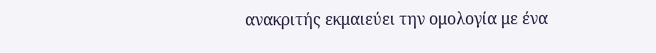ανακριτής εκμαιεύει την ομολογία με ένα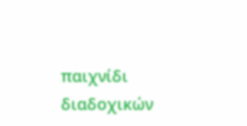παιχνίδι διαδοχικών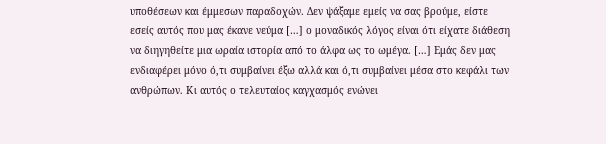υποθέσεων και έμμεσων παραδοχών. Δεν ψάξαμε εμείς να σας βρούμε, είστε εσείς αυτός που μας έκανε νεύμα […] ο μοναδικός λόγος είναι ότι είχατε διάθεση να διηγηθείτε μια ωραία ιστορία από το άλφα ως το ωμέγα. […] Εμάς δεν μας ενδιαφέρει μόνο ό,τι συμβαίνει έξω αλλά και ό,τι συμβαίνει μέσα στο κεφάλι των ανθρώπων. Κι αυτός ο τελευταίος καγχασμός ενώνει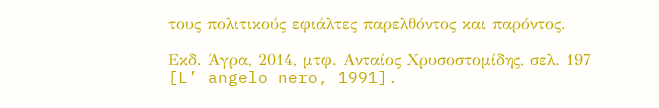τους πολιτικούς εφιάλτες παρελθόντος και παρόντος.

Εκδ. Άγρα, 2014, μτφ. Ανταίος Χρυσοστομίδης, σελ. 197 [L’ angelo nero, 1991].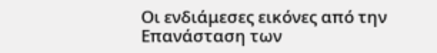Οι ενδιάμεσες εικόνες από την Επανάσταση των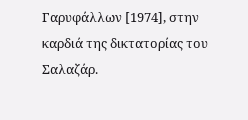Γαρυφάλλων [1974], στην καρδιά της δικτατορίας του Σαλαζάρ.